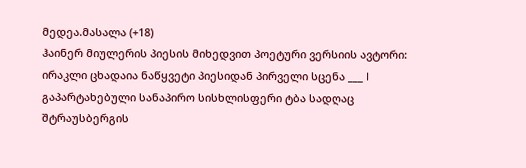მედეა.მასალა (+18)
ჰაინერ მიულერის პიესის მიხედვით პოეტური ვერსიის ავტორი: ირაკლი ცხადაია ნაწყვეტი პიესიდან პირველი სცენა ___ I გაპარტახებული სანაპირო სისხლისფერი ტბა სადღაც შტრაუსბერგის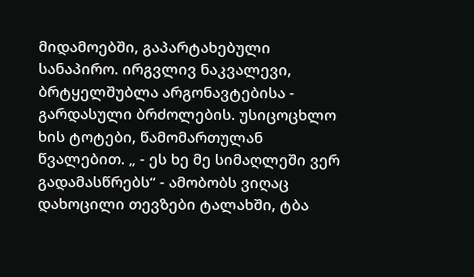მიდამოებში, გაპარტახებული სანაპირო. ირგვლივ ნაკვალევი, ბრტყელშუბლა არგონავტებისა - გარდასული ბრძოლების. უსიცოცხლო ხის ტოტები, წამომართულან წვალებით. „ - ეს ხე მე სიმაღლეში ვერ გადამასწრებს“ - ამობობს ვიღაც დახოცილი თევზები ტალახში, ტბა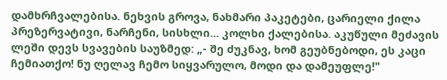დამხრჩვალებისა. ნეხვის გროვა, ნახმარი პაკეტები, ცარიელი ქილა პრეზერვატივი, ნარჩენი, სისხლი... კოლხი ქალებისა. აკუწული მეძავის ლეში დევს სვავების საუზმედ: „- შე ძუკნავ, ხომ გეუბნებოდი, ეს კაცი ჩემიათქო! ნუ ღელავ ჩემო სიყვარულო, მოდი და დამეუფლე!"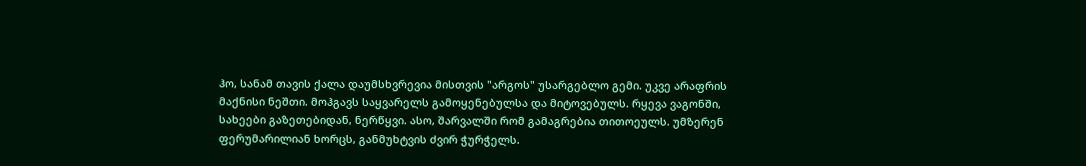ჰო, სანამ თავის ქალა დაუმსხვრევია მისთვის "არგოს" უსარგებლო გემი. უკვე არაფრის მაქნისი ნეშთი. მოჰგავს საყვარელს გამოყენებულსა და მიტოვებულს. რყევა ვაგონში, სახეები გაზეთებიდან, ნერწყვი. ასო, შარვალში რომ გამაგრებია თითოეულს. უმზერენ ფერუმარილიან ხორცს, განმუხტვის ძვირ ჭურჭელს.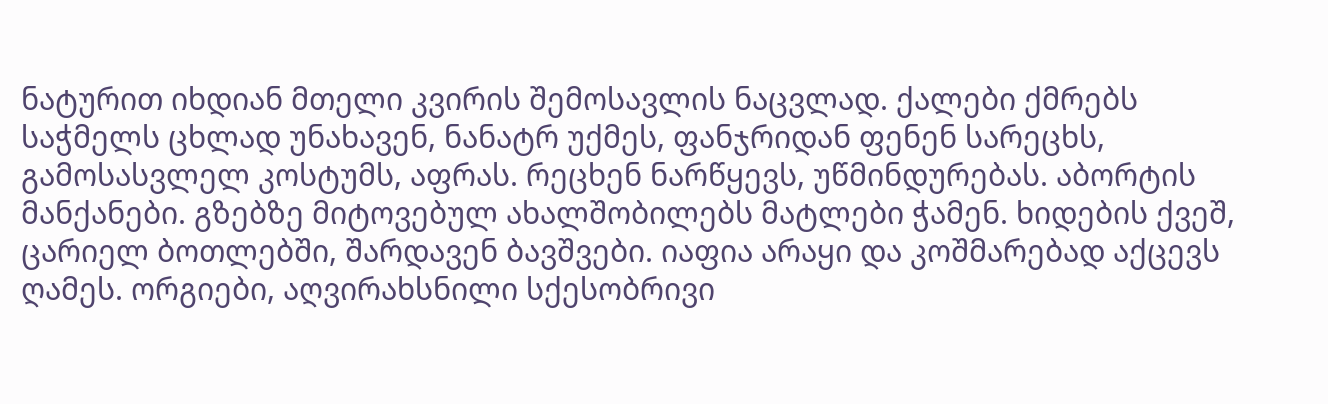ნატურით იხდიან მთელი კვირის შემოსავლის ნაცვლად. ქალები ქმრებს საჭმელს ცხლად უნახავენ, ნანატრ უქმეს, ფანჯრიდან ფენენ სარეცხს, გამოსასვლელ კოსტუმს, აფრას. რეცხენ ნარწყევს, უწმინდურებას. აბორტის მანქანები. გზებზე მიტოვებულ ახალშობილებს მატლები ჭამენ. ხიდების ქვეშ, ცარიელ ბოთლებში, შარდავენ ბავშვები. იაფია არაყი და კოშმარებად აქცევს ღამეს. ორგიები, აღვირახსნილი სქესობრივი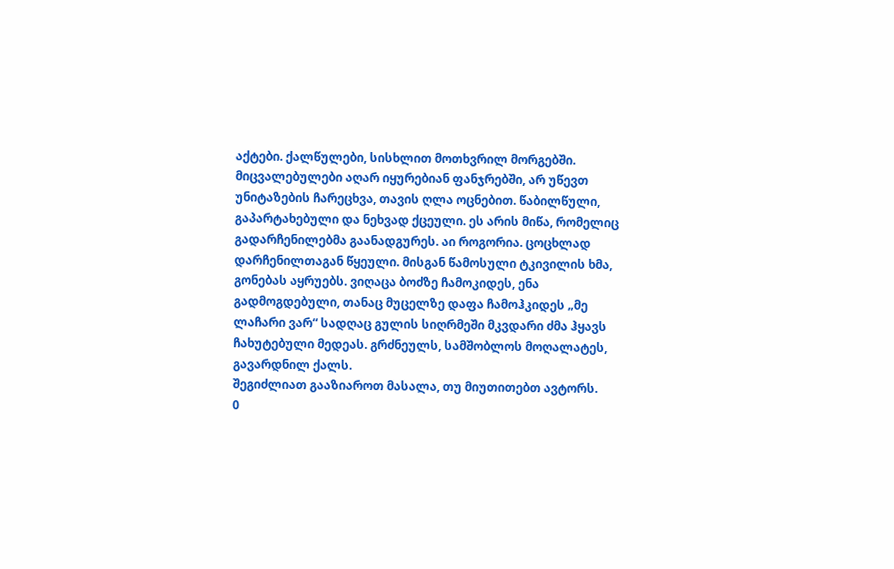აქტები. ქალწულები, სისხლით მოთხვრილ მორგებში. მიცვალებულები აღარ იყურებიან ფანჯრებში, არ უწევთ უნიტაზების ჩარეცხვა, თავის ღლა ოცნებით. წაბილწული, გაპარტახებული და ნეხვად ქცეული. ეს არის მიწა, რომელიც გადარჩენილებმა გაანადგურეს. აი როგორია. ცოცხლად დარჩენილთაგან წყეული. მისგან წამოსული ტკივილის ხმა, გონებას აყრუებს. ვიღაცა ბოძზე ჩამოკიდეს, ენა გადმოგდებული, თანაც მუცელზე დაფა ჩამოჰკიდეს „მე ლაჩარი ვარ“ სადღაც გულის სიღრმეში მკვდარი ძმა ჰყავს ჩახუტებული მედეას. გრძნეულს, სამშობლოს მოღალატეს, გავარდნილ ქალს.
შეგიძლიათ გააზიაროთ მასალა, თუ მიუთითებთ ავტორს.
0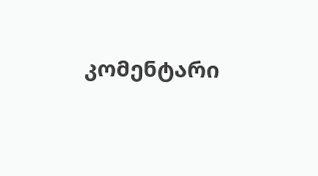კომენტარი